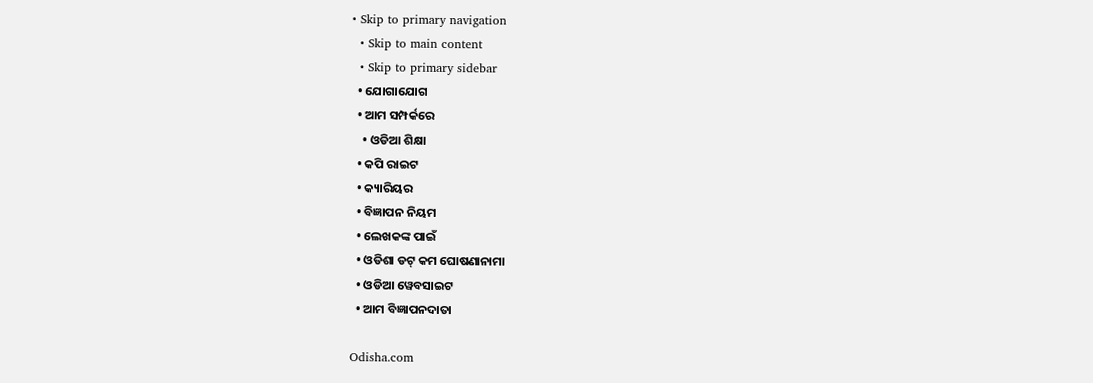• Skip to primary navigation
  • Skip to main content
  • Skip to primary sidebar
  • ଯୋଗାଯୋଗ
  • ଆମ ସମ୍ପର୍କରେ
    • ଓଡିଆ ଶିକ୍ଷା
  • କପି ରାଇଟ
  • କ୍ୟାରିୟର
  • ବିଜ୍ଞାପନ ନିୟମ
  • ଲେଖକଙ୍କ ପାଇଁ
  • ଓଡିଶା ଡଟ୍ କମ ଘୋଷଣାନାମା
  • ଓଡିଆ ୱେବସାଇଟ
  • ଆମ ବିଜ୍ଞାପନଦାତା

Odisha.com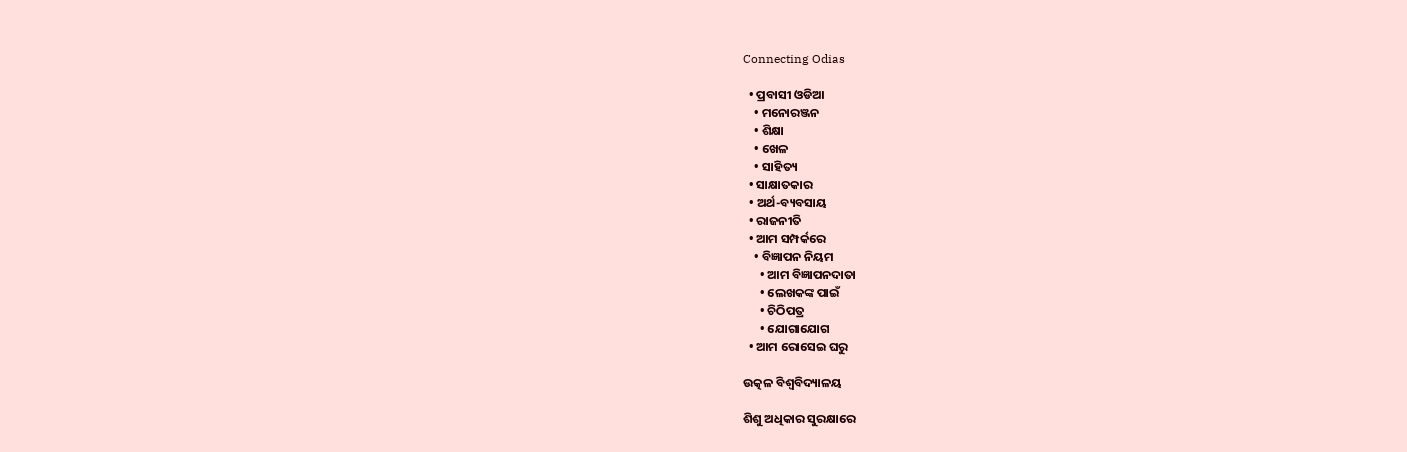Connecting Odias

  • ପ୍ରବାସୀ ଓଡିଆ
    • ମନୋରଞ୍ଜନ
    • ଶିକ୍ଷା
    • ଖେଳ
    • ସାହିତ୍ୟ
  • ସାକ୍ଷାତକାର
  • ଅର୍ଥ-ବ୍ୟବସାୟ
  • ରାଜନୀତି
  • ଆମ ସମ୍ପର୍କରେ
    • ବିଜ୍ଞାପନ ନିୟମ
      • ଆମ ବିଜ୍ଞାପନଦାତା
      • ଲେଖକଙ୍କ ପାଇଁ
      • ଚିଠିପତ୍ର
      • ଯୋଗାଯୋଗ
  • ଆମ ରୋସେଇ ଘରୁ

ଉତ୍କଳ ବିଶ୍ୱବିଦ୍ୟାଳୟ

ଶିଶୁ ଅଧିକାର ସୁରକ୍ଷାରେ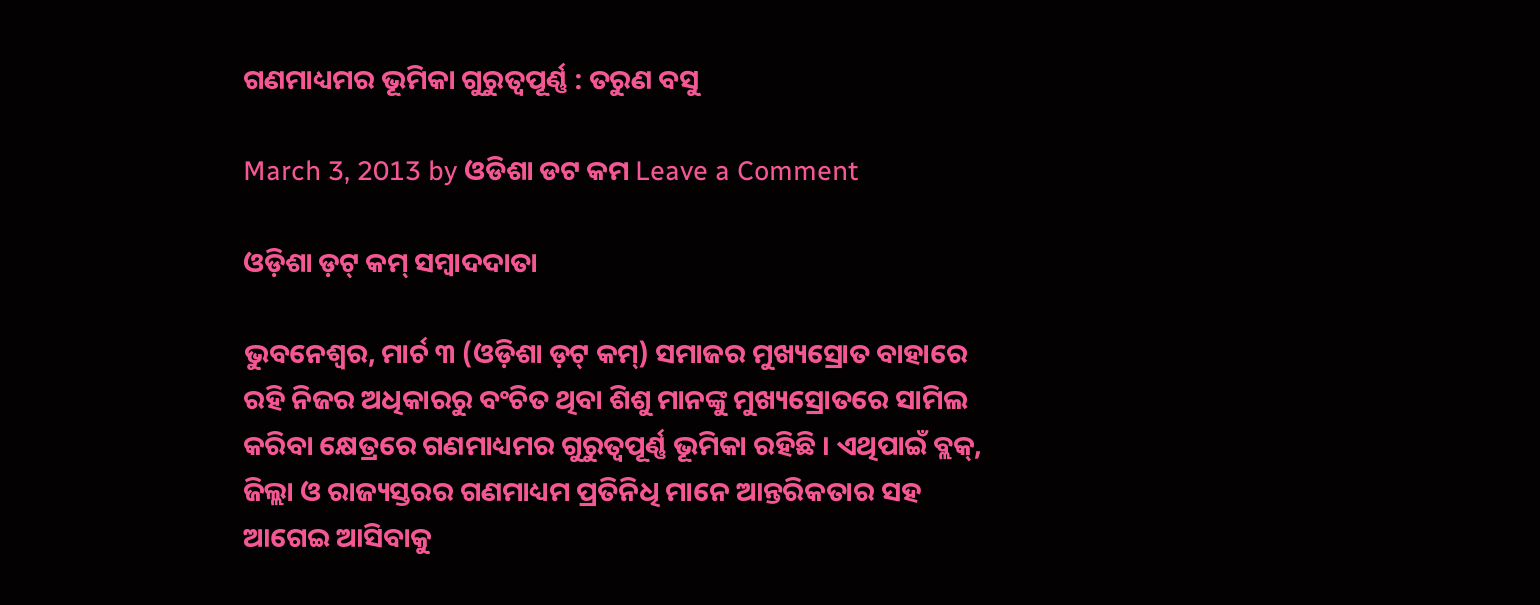ଗଣମାଧ୍ୟମର ଭୂମିକା ଗୁରୁତ୍ୱପୂର୍ଣ୍ଣ : ତରୁଣ ବସୁ

March 3, 2013 by ଓଡିଶା ଡଟ କମ Leave a Comment

ଓଡ଼ିଶା ଡ଼ଟ୍ କମ୍ ସମ୍ବାଦଦାତା

ଭୁବନେଶ୍ୱର, ମାର୍ଚ ୩ (ଓଡ଼ିଶା ଡ଼ଟ୍ କମ୍) ସମାଜର ମୁଖ୍ୟସ୍ରୋତ ବାହାରେ ରହି ନିଜର ଅଧିକାରରୁ ବଂଚିତ ଥିବା ଶିଶୁ ମାନଙ୍କୁ ମୁଖ୍ୟସ୍ରୋତରେ ସାମିଲ କରିବା କ୍ଷେତ୍ରରେ ଗଣମାଧ୍ୟମର ଗୁରୁତ୍ୱପୂର୍ଣ୍ଣ ଭୂମିକା ରହିଛି । ଏଥିପାଇଁ ବ୍ଲକ୍, ଜିଲ୍ଲା ଓ ରାଜ୍ୟସ୍ତରର ଗଣମାଧ୍ୟମ ପ୍ରତିନିଧି ମାନେ ଆନ୍ତରିକତାର ସହ ଆଗେଇ ଆସିବାକୁ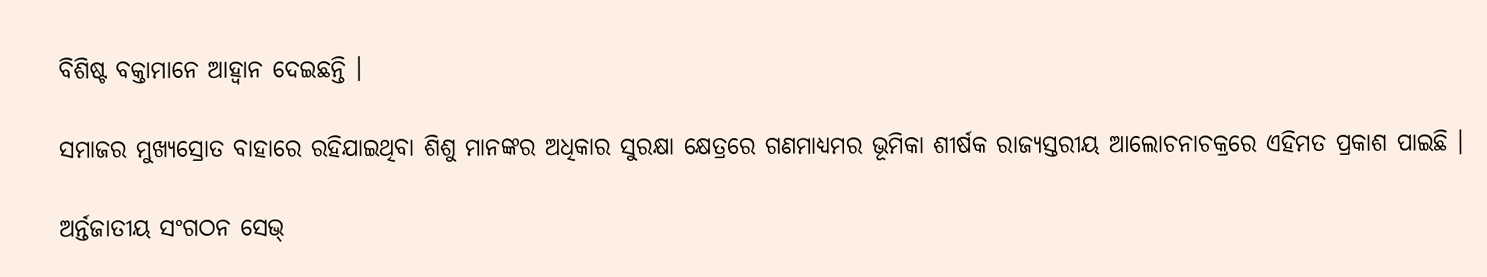ବିଶିଷ୍ଟ ବକ୍ତାମାନେ ଆହ୍ୱାନ ଦେଇଛନ୍ତି ।

ସମାଜର ମୁଖ୍ୟସ୍ରୋତ ବାହାରେ ରହିଯାଇଥିବା ଶିଶୁ ମାନଙ୍କର ଅଧିକାର ସୁରକ୍ଷା କ୍ଷେତ୍ରରେ ଗଣମାଧ୍ୟମର ଭୂମିକା ଶୀର୍ଷକ ରାଜ୍ୟସ୍ତରୀୟ ଆଲୋଚନାଚକ୍ରରେ ଏହିମତ ପ୍ରକାଶ ପାଇଛି ।

ଅର୍ନ୍ତଜାତୀୟ ସଂଗଠନ ସେଭ୍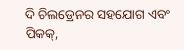ଦି ଚିଲଡ୍ରେନର ସହଯୋଗ ଏବଂ ପିକକ୍,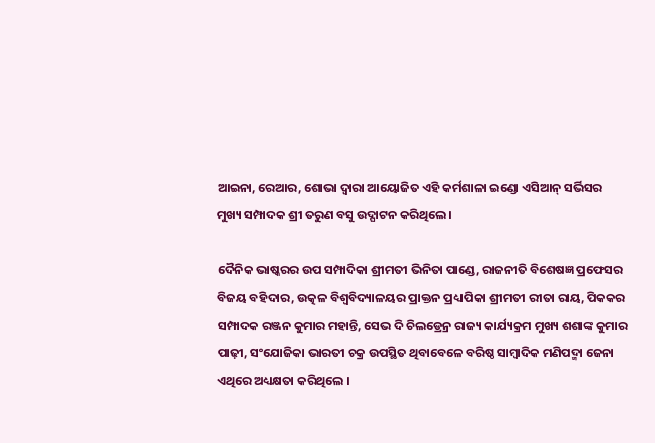ଆଇନା, ରେଆର, ଶୋଭା ଦ୍ୱାରା ଆୟୋଜିତ ଏହି କର୍ମଶାଳା ଇଣ୍ଡୋ ଏସିଆନ୍ ସର୍ଭିସର ମୁଖ୍ୟ ସମ୍ପାଦକ ଶ୍ରୀ ତରୁଣ ବସୁ ଉଦ୍ଘାଟନ କରିଥିଲେ ।

ଦୈନିକ ଭାଷ୍କରର ଉପ ସମ୍ପାଦିକା ଶ୍ରୀମତୀ ଭିନିତା ପାଣ୍ଡେ, ରାଜନୀତି ବିଶେଷଜ୍ଞ ପ୍ରଫେସର ବିଜୟ ବହିଦାର, ଉତ୍କଳ ବିଶ୍ୱବିଦ୍ୟାଳୟର ପ୍ରାକ୍ତନ ପ୍ରଧ୍ୟାପିକା ଶ୍ରୀମତୀ ରୀତା ରାୟ, ପିକକର ସମ୍ପାଦକ ରଞ୍ଜନ କୁମାର ମହାନ୍ତି, ସେଭ ଦି ଚିଲଡ୍ରେନ୍ର ରାଜ୍ୟ କାର୍ଯ୍ୟକ୍ରମ ମୁଖ୍ୟ ଶଶାଙ୍କ କୁମାର ପାଢ଼ୀ, ସଂଯୋଜିକା ଭାରତୀ ଚକ୍ର ଉପସ୍ଥିତ ଥିବାବେଳେ ବରିଷ୍ଠ ସାମ୍ବାଦିକ ମଣିପଦ୍ମା ଜେନା ଏଥିରେ ଅଧ୍ୟକ୍ଷତା କରିଥିଲେ ।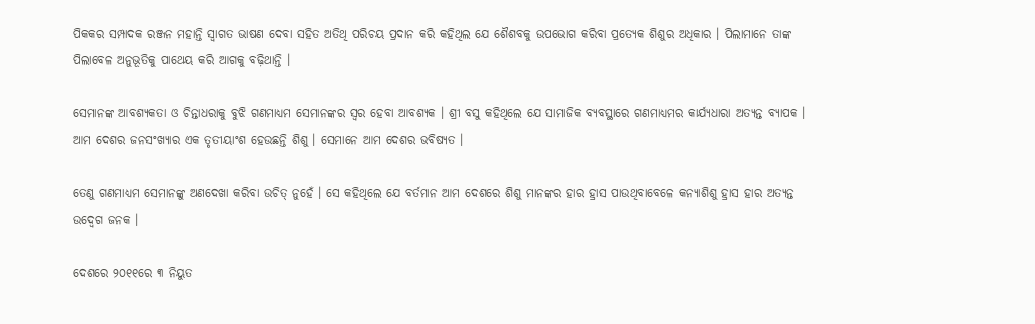ପିକକର ସମ୍ପାଦକ ରଞ୍ଜନ ମହାନ୍ତି ସ୍ୱାଗତ ଭାଷଣ ଦେବା ସହିତ ଅତିଥି ପରିଚୟ ପ୍ରଦାନ କରି କହିଥିଲ ଯେ ଶୈଶବକୁ ଉପଭୋଗ କରିବା ପ୍ରତ୍ୟେକ ଶିଶୁର ଅଧିକାର । ପିଲାମାନେ ତାଙ୍କ ପିଲାବେଳ ଅନୁଭୂତିକୁ ପାଥେୟ କରି ଆଗକୁ ବଢ଼ିଥାନ୍ତି ।

ସେମାନଙ୍କ ଆବଶ୍ୟକତା ଓ ଚିନ୍ତାଧରାକୁ ବୁଝି ଗଣମାଧ୍ୟମ ସେମାନଙ୍କର ସ୍ୱର ହେବା ଆବଶ୍ୟକ । ଶ୍ରୀ ବସୁ କହିଥିଲେ ଯେ ସାମାଜିକ ବ୍ୟବସ୍ଥାରେ ଗଣମାଧ୍ୟମର କାର୍ଯ୍ୟଧାରା ଅତ୍ୟନ୍ତ ବ୍ୟାପକ । ଆମ ଦେଶର ଜନସଂଖ୍ୟାର ଏକ ତୃତୀୟାଂଶ ହେଉଛନ୍ତି ଶିଶୁ । ସେମାନେ ଆମ ଦେଶର ଭବିଷ୍ୟତ ।

ତେଣୁ ଗଣମାଧ୍ୟମ ସେମାନଙ୍କୁ ଅଣଦେଖା କରିବା ଉଚିତ୍ ନୁହେଁ । ସେ କହିଥିଲେ ଯେ ବର୍ତମାନ ଆମ ଦେଶରେ ଶିଶୁ ମାନଙ୍କର ହାର ହ୍ରାସ ପାଉଥିବାବେଳେ କନ୍ୟାଶିଶୁ ହ୍ରାସ ହାର ଅତ୍ୟନ୍ତ ଉଦ୍ବେଗ ଜନକ ।

ଦେଶରେ ୨୦୧୧ରେ ୩ ନିୟୁତ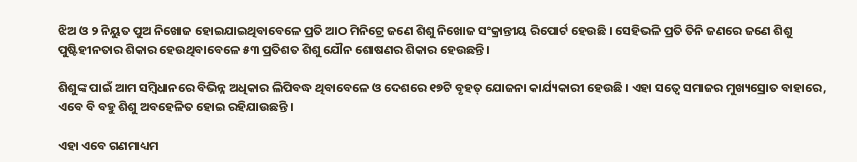ଝିଅ ଓ ୨ ନିୟୁତ ପୁଅ ନିଖୋଜ ହୋଇଯାଇଥିବାବେଳେ ପ୍ରତି ଆଠ ମିନିଟ୍ରେ ଜଣେ ଶିଶୁ ନିଖୋଜ ସଂକ୍ରାନ୍ତୀୟ ରିପୋର୍ଟ ହେଉଛି । ସେହିଭଳି ପ୍ରତି ତିନି ଜଣରେ ଜଣେ ଶିଶୁ ପୁଷ୍ଟିହୀନତାର ଶିକାର ହେଉଥିବାବେଳେ ୫୩ ପ୍ରତିଶତ ଶିଶୁ ଯୌନ ଶୋଷଣର ଶିକାର ହେଉଛନ୍ତି ।

ଶିଶୁଙ୍କ ପାଇଁ ଆମ ସମ୍ବିଧାନରେ ବିଭିନ୍ନ ଅଧିକାର ଲିପିବଦ୍ଧ ଥିବାବେଳେ ଓ ଦେଶରେ ୧୭ଟି ବୃହତ୍ ଯୋଜନା କାର୍ଯ୍ୟକାରୀ ହେଉଛି । ଏହା ସତ୍ୱେ ସମାଜର ମୁଖ୍ୟସ୍ରୋତ ବାହାରେ, ଏବେ ବି ବହୁ ଶିଶୁ ଅବହେଳିତ ହୋଇ ରହିଯାଉଛନ୍ତି ।

ଏହା ଏବେ ଗଣମାଧ୍ୟମ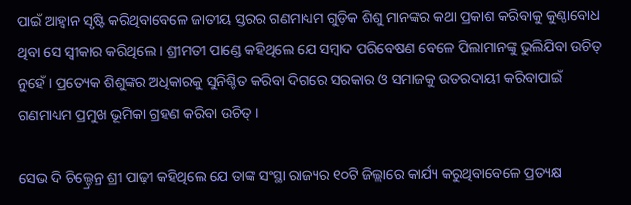ପାଇଁ ଆହ୍ୱାନ ସୃଷ୍ଟି କରିଥିବାବେଳେ ଜାତୀୟ ସ୍ତରର ଗଣମାଧ୍ୟମ ଗୁଡ଼ିକ ଶିଶୁ ମାନଙ୍କର କଥା ପ୍ରକାଶ କରିବାକୁ କୁଣ୍ଠାବୋଧ ଥିବା ସେ ସ୍ୱୀକାର କରିଥିଲେ । ଶ୍ରୀମତୀ ପାଣ୍ଡେ କହିଥିଲେ ଯେ ସମ୍ବାଦ ପରିବେଷଣ ବେଳେ ପିଲାମାନଙ୍କୁ ଭୁଲିଯିବା ଉଚିତ୍ ନୁହେଁ । ପ୍ରତ୍ୟେକ ଶିଶୁଙ୍କର ଅଧିକାରକୁ ସୁନିଶ୍ଚିତ କରିବା ଦିଗରେ ସରକାର ଓ ସମାଜକୁ ଉତରଦାୟୀ କରିବାପାଇଁ ଗଣମାଧ୍ୟମ ପ୍ରମୁଖ ଭୂମିକା ଗ୍ରହଣ କରିବା ଉଚିତ୍ ।

ସେଭ ଦି ଚିଲ୍ଡ୍ରେନ୍ର ଶ୍ରୀ ପାଢ଼ୀ କହିଥିଲେ ଯେ ତାଙ୍କ ସଂସ୍ଥା ରାଜ୍ୟର ୧୦ଟି ଜିଲ୍ଲାରେ କାର୍ଯ୍ୟ କରୁଥିବାବେଳେ ପ୍ରତ୍ୟକ୍ଷ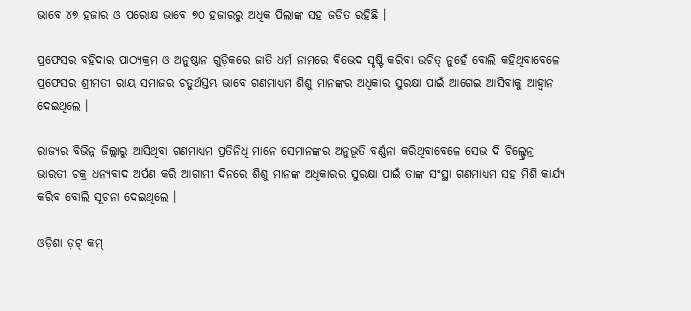ଭାବେ ୪୭ ହଜାର ଓ ପରୋକ୍ଷ ଭାବେ ୭୦ ହଜାରରୁ ଅଧିକ ପିଲାଙ୍କ ସହ ଜଡିତ ରହିଛି ।

ପ୍ରଫେସର ବହିଦାର ପାଠ୍ୟକ୍ରମ ଓ ଅନୁଷ୍ଠାନ ଗୁଡ଼ିକରେ ଜାତି ଧର୍ମ ନାମରେ ବିଭେଦ ସୃଷ୍ଟି କରିବା ଉଚିତ୍ ନୁହେଁ ବୋଲି କହିଥିବାବେଳେ ପ୍ରଫେସର ଶ୍ରୀମତୀ ରାୟ ସମାଜର ଚତୁର୍ଥସ୍ତମ୍ଭ ଭାବେ ଗଣମାଧ୍ୟମ ଶିଶୁ ମାନଙ୍କର ଅଧିକାର ସୁରକ୍ଷା ପାଇଁ ଆଗେଇ ଆସିବାକୁ ଆହ୍ୱାନ ଦେଇଥିଲେ ।

ରାଜ୍ୟର ବିଭିନ୍ନ ଜିଲ୍ଲାରୁ ଆସିଥିବା ଗଣମାଧ୍ୟମ ପ୍ରତିନିଧି ମାନେ ସେମାନଙ୍କର ଅନୁଭୂତି ବର୍ଣ୍ଣନା କରିଥିବାବେଳେ ସେଭ ଦି ଚିଲ୍ଡ୍ରେନ୍ର ଭାରତୀ ଚକ୍ର ଧନ୍ୟବାଦ ଅର୍ପଣ କରି ଆଗାମୀ ଦିନରେ ଶିଶୁ ମାନଙ୍କ ଅଧିକାରର ସୁରକ୍ଷା ପାଇଁ ତାଙ୍କ ସଂସ୍ଥା ଗଣମାଧ୍ୟମ ସହ ମିଶି କାର୍ଯ୍ୟ କରିବ ବୋଲି ସୂଚନା ଦେଇଥିଲେ ।

ଓଡ଼ିଶା ଡ଼ଟ୍ କମ୍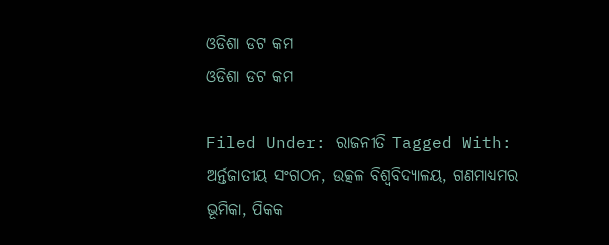ଓଡିଶା ଡଟ କମ
ଓଡିଶା ଡଟ କମ

Filed Under: ରାଜନୀତି Tagged With: ଅର୍ନ୍ତଜାତୀୟ ସଂଗଠନ, ଉତ୍କଳ ବିଶ୍ୱବିଦ୍ୟାଳୟ, ଗଣମାଧ୍ୟମର ଭୂମିକା, ପିକକ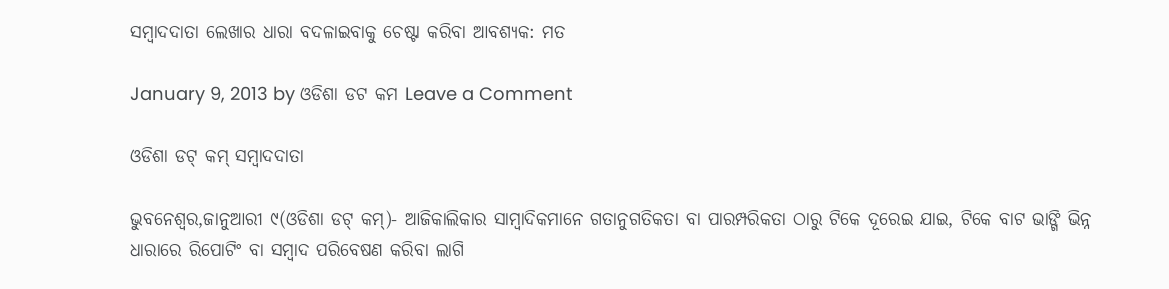ସମ୍ବାଦଦାତା ଲେଖାର ଧାରା ବଦଳାଇବାକୁ ଚେଷ୍ଟା କରିବା ଆବଶ୍ୟକ: ମତ

January 9, 2013 by ଓଡିଶା ଡଟ କମ Leave a Comment

ଓଡିଶା ଡଟ୍ କମ୍ ସମ୍ବାଦଦାତା

ଭୁବନେଶ୍ୱର,ଜାନୁଆରୀ ୯(ଓଡିଶା ଡଟ୍ କମ୍)- ଆଜିକାଲିକାର ସାମ୍ବାଦିକମାନେ ଗତାନୁଗତିକତା ବା ପାରମ୍ପରିକତା ଠାରୁ ଟିକେ ଦୂରେଇ ଯାଇ, ଟିକେ ବାଟ ଭାଙ୍ଗି ଭିନ୍ନ ଧାରାରେ ରିପୋଟିଂ ବା ସମ୍ବାଦ ପରିବେଷଣ କରିବା ଲାଗି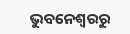ଭୁବନେଶ୍ୱରରୁ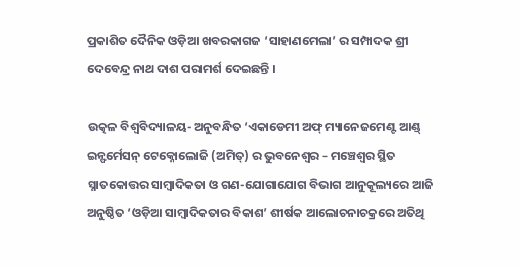ପ୍ରକାଶିତ ଦୈନିକ ଓଡ଼ିଆ ଖବରକାଗଜ ‘ସାହାଣମେଲା’ ର ସମ୍ପାଦକ ଶ୍ରୀ ଦେବେନ୍ଦ୍ର ନାଥ ଦାଶ ପରାମର୍ଶ ଦେଇଛନ୍ତି ।

ଉତ୍କଳ ବିଶ୍ୱବିଦ୍ୟାଳୟ- ଅନୁବନ୍ଧିତ ‘ଏକାଡେମୀ ଅଫ୍ ମ୍ୟାନେଜମେଣ୍ଟ ଆଣ୍ଡ୍ ଇନ୍ଫର୍ମେସନ୍ ଟେକ୍ନୋଲୋଜି (ଅମିତ୍) ର ଭୁବନେଶ୍ୱର – ମଞ୍ଚେଶ୍ୱର ସ୍ଥିତ ସ୍ନାତକୋତ୍ତର ସାମ୍ବାଦିକତା ଓ ଗଣ-ଯୋଗାଯୋଗ ବିଭାଗ ଆନୁକୂଲ୍ୟରେ ଆଜି ଅନୁଷ୍ଠିତ ‘ଓଡ଼ିଆ ସାମ୍ବାଦିକତାର ବିକାଶ’ ଶୀର୍ଷକ ଆଲୋଚନାଚକ୍ରରେ ଅତିଥି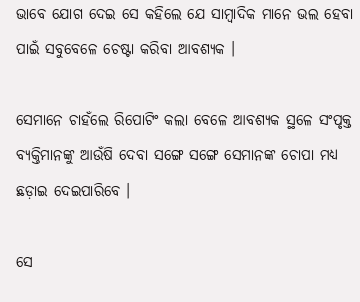ଭାବେ ଯୋଗ ଦେଇ ସେ କହିଲେ ଯେ ସାମ୍ବାଦିକ ମାନେ ଭଲ ହେବା ପାଇଁ ସବୁବେଳେ ଚେଷ୍ଟା କରିବା ଆବଶ୍ୟକ ।

ସେମାନେ ଚାହଁଲେ ରିପୋଟିଂ କଲା ବେଳେ ଆବଶ୍ୟକ ସ୍ଥଳେ ସଂପୃକ୍ତ ବ୍ୟକ୍ତିମାନଙ୍କୁ ଆଉଁଷି ଦେବା ସଙ୍ଗେ ସଙ୍ଗେ ସେମାନଙ୍କ ଚୋପା ମଧ୍ୟ ଛଡ଼ାଇ ଦେଇପାରିବେ ।

ସେ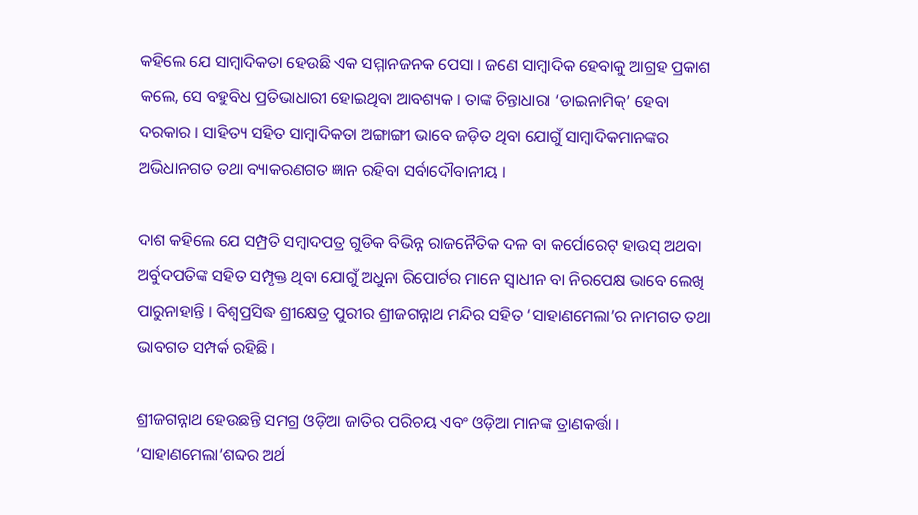କହିଲେ ଯେ ସାମ୍ବାଦିକତା ହେଉଛି ଏକ ସମ୍ମାନଜନକ ପେସା । ଜଣେ ସାମ୍ବାଦିକ ହେବାକୁ ଆଗ୍ରହ ପ୍ରକାଶ କଲେ, ସେ ବହୁବିଧ ପ୍ରତିଭାଧାରୀ ହୋଇଥିବା ଆବଶ୍ୟକ । ତାଙ୍କ ଚିନ୍ତାଧାରା ‘ଡାଇନାମିକ୍’ ହେବା ଦରକାର । ସାହିତ୍ୟ ସହିତ ସାମ୍ବାଦିକତା ଅଙ୍ଗାଙ୍ଗୀ ଭାବେ ଜଡ଼ିତ ଥିବା ଯୋଗୁଁ ସାମ୍ବାଦିକମାନଙ୍କର ଅଭିଧାନଗତ ତଥା ବ୍ୟାକରଣଗତ ଜ୍ଞାନ ରହିବା ସର୍ବାଦୌବାନୀୟ ।

ଦାଶ କହିଲେ ଯେ ସମ୍ପ୍ରତି ସମ୍ବାଦପତ୍ର ଗୁଡିକ ବିଭିନ୍ନ ରାଜନୈତିକ ଦଳ ବା କର୍ପୋରେଟ୍ ହାଉସ୍ ଅଥବା ଅର୍ବୁଦପତିଙ୍କ ସହିତ ସମ୍ପୃକ୍ତ ଥିବା ଯୋଗୁଁ ଅଧୁନା ରିପୋର୍ଟର ମାନେ ସ୍ୱାଧୀନ ବା ନିରପେକ୍ଷ ଭାବେ ଲେଖି ପାରୁନାହାନ୍ତି । ବିଶ୍ୱପ୍ରସିଦ୍ଧ ଶ୍ରୀକ୍ଷେତ୍ର ପୁରୀର ଶ୍ରୀଜଗନ୍ନାଥ ମନ୍ଦିର ସହିତ ‘ସାହାଣମେଲା’ର ନାମଗତ ତଥା ଭାବଗତ ସମ୍ପର୍କ ରହିଛି ।

ଶ୍ରୀଜଗନ୍ନାଥ ହେଉଛନ୍ତି ସମଗ୍ର ଓଡ଼ିଆ ଜାତିର ପରିଚୟ ଏବଂ ଓଡ଼ିଆ ମାନଙ୍କ ତ୍ରାଣକର୍ତ୍ତା । ‘ସାହାଣମେଲା’ଶବ୍ଦର ଅର୍ଥ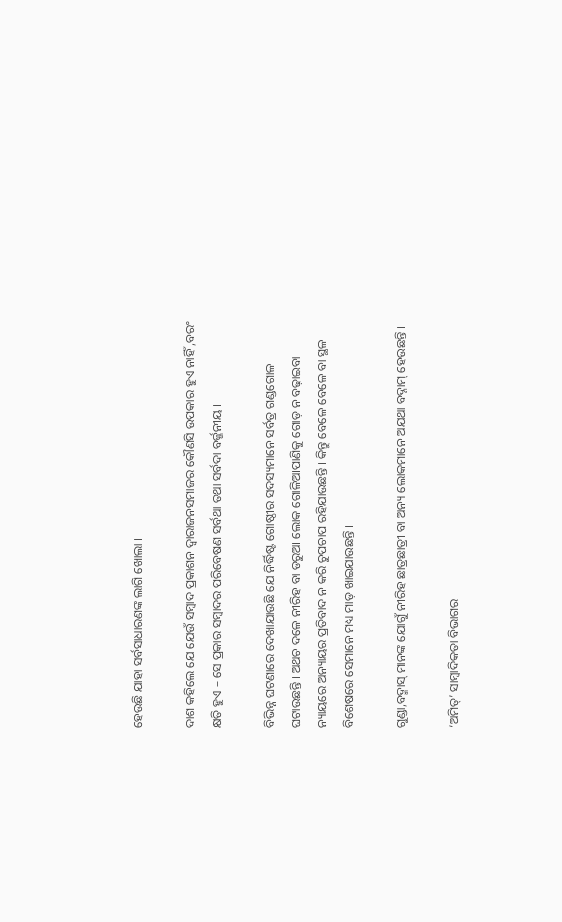ହେଉଛି ଯାହା ସର୍ବସାଧାରଣଙ୍କ ଲାଗି ଖୋଲା ।

ଦାଶ କହିଲେ ଯେ ଯେଉଁ ସମ୍ବାଦ ପ୍ରକାଶନ ଦ୍ୱାରାଜନସମାଜର କୌଣସି ଉପକାର ହୁଏ ନାହିଁ ,ବରଂ କ୍ଷତି ହୁଏ – ସେ ପ୍ରକାର ସମ୍ବାଦର ପରିବେଷଣ ସର୍ବଥା ତଥା ସର୍ବଦା ବର୍ଜ୍ଜନୀୟ ।

ବିଭିନ୍ନ ଘଟଣାରେ ଦେଖାଯାଉଛି ଯେ ନିର୍ଦ୍ଧିଷ୍ଟ ଗୋଷ୍ଠୀର ସଦସ୍ୟମାନେ ସର୍ବତ୍ର ଗଣ୍ଡଗୋଳ ଘଟାଉଛନ୍ତି । ଅଥଚ ଦଳେ ନୀରିହ ବା ଡରୁଆ ଲୋକ ଗୋଳିଆପାଣିକୁ ଗୋଡ଼ ନ ବଢ଼ାଇବା ନ୍ୟାୟରେ ଅନ୍ୟାୟର ପ୍ରତିବାଦ ନ କରି ଚୁପଚାପ ରହିଯାଉଛନ୍ତି । କିନ୍ତୁ ବେଳେ ବେଳେ ବା ସ୍ଥଳ ବିଶେଷରେ ସେମାନେ ମଧ୍ୟ ମାଡ଼ ଖାଇଯାଉଛନ୍ତି ।

ଗୁଣ୍ଡା,ବଦ୍ମାସ୍ ମାନଙ୍କ ଯୋଗୁଁ ନୀରିହ ଛାତ୍ରଛାତ୍ରୀ ବା ଅନ୍ୟ ଲୋକମାନେ ଅଯଥା ବଦ୍ନାମ୍ ହେଉଛନ୍ତି ।

‘ଅମିତ୍’ ସାମ୍ବାଦିକତା ବିଭାଗର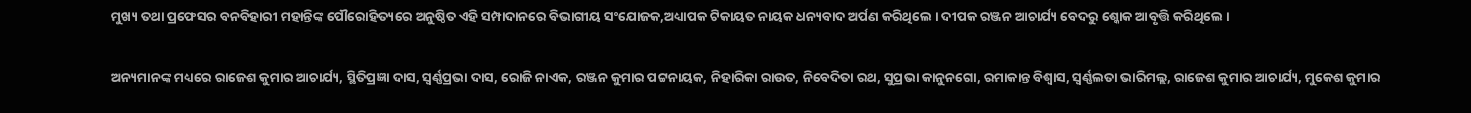ମୁଖ୍ୟ ତଥା ପ୍ରଫେସର ବନବିହାରୀ ମହାନ୍ତିଙ୍କ ପୌରୋହିତ୍ୟରେ ଅନୁଷ୍ଠିତ ଏହି ସମ୍ପାଦାନରେ ବିଭାଗୀୟ ସଂଯୋଜକ,ଅଧ୍ୟାପକ ଟିକାୟତ ନାୟକ ଧନ୍ୟବାଦ ଅର୍ପଣ କରିଥିଲେ । ଦୀପକ ରଞ୍ଜନ ଆଚାର୍ଯ୍ୟ ବେଦରୁ ଶ୍କୋକ ଆବୃତ୍ତି କରିଥିଲେ ।

ଅନ୍ୟମାନଙ୍କ ମଧ୍ୟରେ ରାଜେଶ କୁମାର ଆଚାର୍ଯ୍ୟ, ସ୍ଥିତିପ୍ରଜ୍ଞା ଦାସ, ସ୍ୱର୍ଣ୍ଣପ୍ରଭା ଦାସ, ରୋଜି ନାଏକ, ରଞ୍ଜନ କୁମାର ପଟ୍ଟନାୟକ, ନିହାରିକା ରାଉତ, ନିବେଦିତା ରଥ, ସୁପ୍ରଭା କାନୁନଗୋ, ରମାକାନ୍ତ ବିଶ୍ୱାସ, ସ୍ୱର୍ଣ୍ଣଲତା ଭାରିମଲ୍ଲ, ରାଜେଶ କୁମାର ଆଚାର୍ଯ୍ୟ, ମୁକେଶ କୁମାର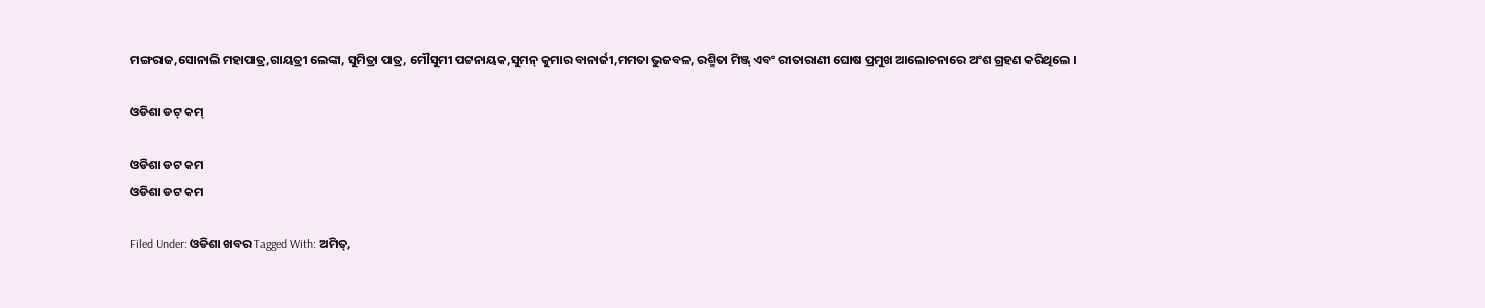ମଙ୍ଗରାଜ,ସୋନାଲି ମହାପାତ୍ର,ଗାୟତ୍ରୀ ଲେଙ୍କା, ସୁମିତ୍ରା ପାତ୍ର, ମୌସୁମୀ ପଟ୍ଟନାୟକ,ସୁମନ୍ କୁମାର ବାନାର୍ଜୀ,ମମତା ଭୁଜବଳ, ରଶ୍ମିତା ମିଞ୍ଜ୍ ଏବଂ ରୀତାରାଣୀ ଘୋଷ ପ୍ରମୁଖ ଆଲୋଚନାରେ ଅଂଶ ଗ୍ରହଣ କରିଥିଲେ ।

ଓଡିଶା ଡଟ୍ କମ୍

ଓଡିଶା ଡଟ କମ
ଓଡିଶା ଡଟ କମ

Filed Under: ଓଡିଶା ଖବର Tagged With: ଅମିତ୍,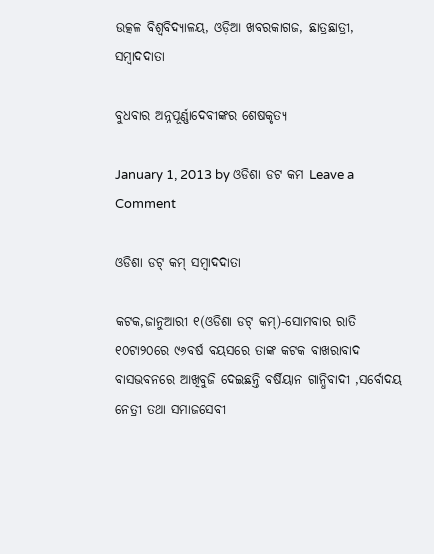ଉତ୍କଳ ବିଶ୍ୱବିଦ୍ୟାଳୟ, ଓଡ଼ିଆ ଖବରକାଗଜ, ଛାତ୍ରଛାତ୍ରୀ, ସମ୍ବାଦଦାତା

ବୁଧବାର ଅନ୍ନପୂର୍ଣ୍ଣାଦେବୀଙ୍କର ଶେଷକୃତ୍ୟ

January 1, 2013 by ଓଡିଶା ଡଟ କମ Leave a Comment

ଓଡିଶା ଡଟ୍ କମ୍ ସମ୍ବାଦଦାତା

କଟକ,ଜାନୁଆରୀ ୧(ଓଡିଶା ଡଟ୍ କମ୍)-ସୋମବାର ରାତି ୧୦ଟା୨୦ରେ ୯୬ବର୍ଷ ବୟସରେ ତାଙ୍କ କଟକ ବାଖରାବାଦ ବାସଭବନରେ ଆଖିବୁଜି ଦେଇଛନ୍ତି ବର୍ଷିୟାନ ଗାନ୍ଧିବାଦୀ ,ସର୍ବୋଦୟ ନେତ୍ରୀ ତଥା ସମାଜସେବୀ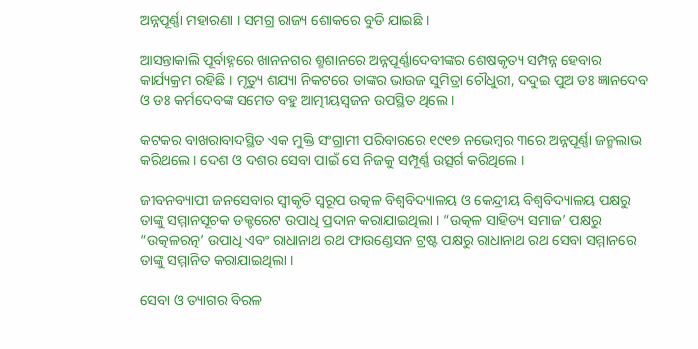ଅନ୍ନପୂର୍ଣ୍ଣା ମହାରଣା । ସମଗ୍ର ରାଜ୍ୟ ଶୋକରେ ବୁଡି ଯାଇଛି ।

ଆସନ୍ତାକାଲି ପୂର୍ବାହ୍ନରେ ଖାନନଗର ଶ୍ମଶାନରେ ଅନ୍ନପୂର୍ଣ୍ଣାଦେବୀଙ୍କର ଶେଷକୃତ୍ୟ ସମ୍ପନ୍ନ ହେବାର କାର୍ଯ୍ୟକ୍ରମ ରହିଛି । ମୃତ୍ୟୁ ଶଯ୍ୟା ନିକଟରେ ତାଙ୍କର ଭାଉଜ ସୁମିତ୍ରା ଚୌଧୁରୀ, ଦଦୁଇ ପୁଅ ଡଃ ଜ୍ଞାନଦେବ ଓ ଡଃ କର୍ମଦେବଙ୍କ ସମେତ ବହୁ ଆତ୍ମୀୟସ୍ୱଜନ ଉପସ୍ଥିତ ଥିଲେ ।

କଟକର ବାଖରାବାଦସ୍ଥିତ ଏକ ମୁକ୍ତି ସଂଗ୍ରାମୀ ପରିବାରରେ ୧୯୧୭ ନଭେମ୍ବର ୩ରେ ଅନ୍ନପୂର୍ଣ୍ଣା ଜନ୍ମଲାଭ କରିଥଲେ । ଦେଶ ଓ ଦଶର ସେବା ପାଇଁ ସେ ନିଜକୁ ସମ୍ପୂର୍ଣ୍ଣ ଉତ୍ସର୍ଗ କରିଥିଲେ ।

ଜୀବନବ୍ୟାପୀ ଜନସେବାର ସ୍ୱୀକୃତି ସ୍ୱରୂପ ଉତ୍କଳ ବିଶ୍ୱବିଦ୍ୟାଳୟ ଓ କେନ୍ଦ୍ରୀୟ ବିଶ୍ୱବିଦ୍ୟାଳୟ ପକ୍ଷରୁ ତାଙ୍କୁ ସମ୍ମାନସୂଚକ ଡକ୍ଟରେଟ ଉପାଧି ପ୍ରଦାନ କରାଯାଇଥିଲା । “ଉତ୍କଳ ସାହିତ୍ୟ ସମାଜ’ ପକ୍ଷରୁ “ଉତ୍କଳରତ୍ନ’ ଉପାଧି ଏବଂ ରାଧାନାଥ ରଥ ଫାଉଣ୍ଡେସନ ଟ୍ରଷ୍ଟ ପକ୍ଷରୁ ରାଧାନାଥ ରଥ ସେବା ସମ୍ମାନରେ ତାଙ୍କୁ ସମ୍ମାନିତ କରାଯାଇଥିଲା ।

ସେବା ଓ ତ୍ୟାଗର ବିରଳ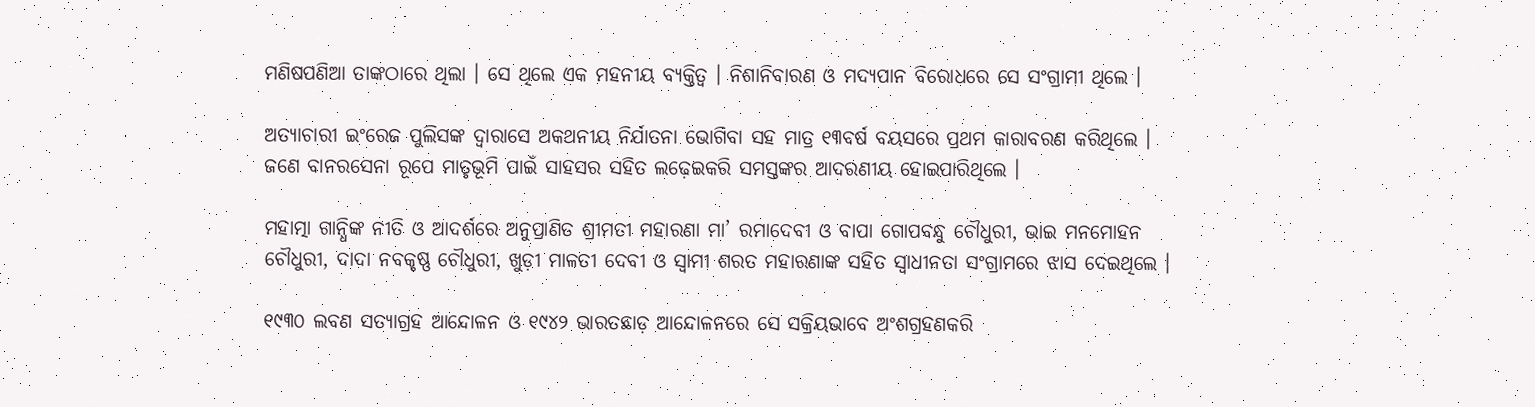ମଣିଷପଣିଆ ତାଙ୍କଠାରେ ଥିଲା । ସେ ଥିଲେ ଏକ ମହନୀୟ ବ୍ୟକ୍ତିତ୍ୱ । ନିଶାନିବାରଣ ଓ ମଦ୍ୟପାନ ବିରୋଧରେ ସେ ସଂଗ୍ରାମୀ ଥିଲେ ।

ଅତ୍ୟାଚାରୀ ଇଂରେଜ ପୁଲିସଙ୍କ ଦ୍ୱାରାସେ ଅକଥନୀୟ ନିର୍ଯାତନା ଭୋଗିବା ସହ ମାତ୍ର ୧୩ବର୍ଷ ବୟସରେ ପ୍ରଥମ କାରାବରଣ କରିଥିଲେ । ଜଣେ ବାନରସେନା ରୂପେ ମାତୃଭୂମି ପାଇଁ ସାହସର ସହିତ ଲଢ଼େଇକରି ସମସ୍ତଙ୍କର ଆଦରଣୀୟ ହୋଇପାରିଥିଲେ ।

ମହାତ୍ମା ଗାନ୍ଧିଙ୍କ ନୀତି ଓ ଆଦର୍ଶରେ ଅନୁପ୍ରାଣିତ ଶ୍ରୀମତୀ ମହାରଣା ମା’ ରମାଦେବୀ ଓ ବାପା ଗୋପବନ୍ଧୁ ଚୌଧୁରୀ, ଭାଇ ମନମୋହନ ଚୌଧୁରୀ, ଦାଦା ନବକୃଷ୍ଣ ଚୌଧୁରୀ, ଖୁଡ଼ୀ ମାଳତୀ ଦେବୀ ଓ ସ୍ୱାମୀ ଶରତ ମହାରଣାଙ୍କ ସହିତ ସ୍ୱାଧୀନତା ସଂଗ୍ରାମରେ ଝାସ ଦେଇଥିଲେ ।

୧୯୩୦ ଲବଣ ସତ୍ୟାଗ୍ରହ ଆନ୍ଦୋଳନ ଓ ୧୯୪୨ ଭାରତଛାଡ଼ ଆନ୍ଦୋଳନରେ ସେ ସକ୍ରିୟଭାବେ ଅଂଶଗ୍ରହଣକରି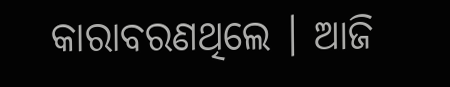କାରାବରଣଥିଲେ । ଆଜି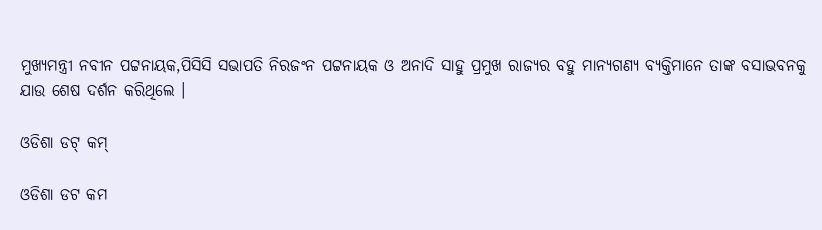ମୁଖ୍ୟମନ୍ତ୍ରୀ ନବୀନ ପଟ୍ଟନାୟକ,ପିସିସି ସଭାପତି ନିରଜଂନ ପଟ୍ଟନାୟକ ଓ ଅନାଦି ସାହୁ ପ୍ରମୁଖ ରାଜ୍ୟର ବହୁ ମାନ୍ୟଗଣ୍ୟ ବ୍ୟକ୍ତିମାନେ ତାଙ୍କ ବସାଭବନକୁ ଯାଉ ଶେଷ ଦର୍ଶନ କରିଥିଲେ ।

ଓଡିଶା ଡଟ୍ କମ୍

ଓଡିଶା ଡଟ କମ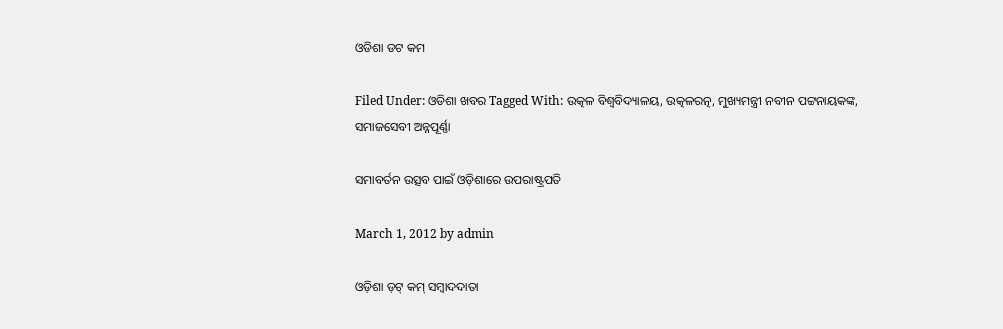ଓଡିଶା ଡଟ କମ

Filed Under: ଓଡିଶା ଖବର Tagged With: ଉତ୍କଳ ବିଶ୍ୱବିଦ୍ୟାଳୟ, ଉତ୍କଳରତ୍ନ, ମୁଖ୍ୟମନ୍ତ୍ରୀ ନବୀନ ପଟ୍ଟନାୟକଙ୍କ, ସମାଜସେବୀ ଅନ୍ନପୂର୍ଣ୍ଣା

ସମାବର୍ତନ ଉତ୍ସବ ପାଇଁ ଓଡ଼ିଶାରେ ଉପରାଷ୍ଟ୍ରପତି

March 1, 2012 by admin

ଓଡ଼ିଶା ଡ଼ଟ୍ କମ୍ ସମ୍ବାଦଦାତା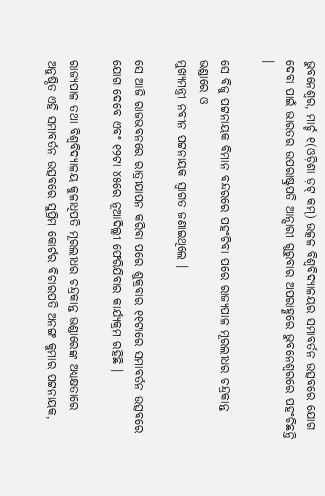ଭୁବନେଶ୍ୱର, ମାର୍ଚ୍ଚ ୧(ଓଡ଼ିଶା ଡ଼ଟ୍ କମ୍) ଉତ୍କଳ ବିଶ୍ୱବିଦ୍ୟାଳୟର ସମାବର୍ତନ ଉତ୍ସବରେ ଯୋଗ ଦେବା ପାଇଁ ଭାରତର ଉପରାଷ୍ଟ୍ରପତି ଆନ୍ସାରୀ ଗୁରୁବାର ଅପରାହ୍ଣରେ ଭୁବନେଶ୍ୱରରେ ପହଂଚିଛନ୍ତି ।

ସେ ବିଜୁ ପଟ୍ଟନାୟକ ବିମାନ ବନ୍ଦରରେ ପହଂଚିବା ପରେ ରାଜ୍ୟପାଳ ମୂରଲୀଧର ଚନ୍ଦ୍ରକାନ୍ତ ଭଣ୍ଡାରେ ଓ
ମୁଖ୍ୟମନ୍ତ୍ରୀ ନବୀନ ପଟ୍ଟନାୟକ ସ୍ୱାଗତ ଜଣାଇଥିଲେ ।

ସେ ଆଜି ରାଜଭବନରେ ରାତ୍ରୀଯାପନ କରିବା ପରେ ଶୁକ୍ରବାର ୧୧ଟାରେ ସମାବର୍ତନ ଉତ୍ସବରେ ଯୋଗ ଦେବେ ଏବଂ ୧୨ଟା ୪୫ରେ ନୂଆଦିଲ୍ଲୀ ଫେରିଯିବାର କାର୍ଯ୍ୟକ୍ରମ ରହିଛି ।

ରାଜ୍ୟପାଳ ତଥା ବିଶ୍ୱବିଦ୍ୟାଳୟ କୁଳାଧିପତି ମୂରଲୀଧର ଚନ୍ଦ୍ରକାନ୍ତ ଭଣ୍ଡାରେଙ୍କ ଅଧ୍ୟକ୍ଷତାରେ ଅନୁଷ୍ଠିତ ଏହି ସମାବର୍ତନ ଉତ୍ସବରେ ସୁପ୍ରିମ କୋର୍ଟର ବିଚାରପତି ଅନଙ୍ଗ କୁମାର ପଟ୍ଟନାୟକ,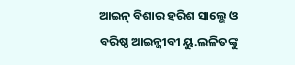ଆଇନ୍ ବିଶାର ହରିଶ ସାଲ୍ଭେ ଓ ବରିଷ୍ଠ ଆଇନ୍ଜୀବୀ ୟୁ.ଲଳିତଙ୍କୁ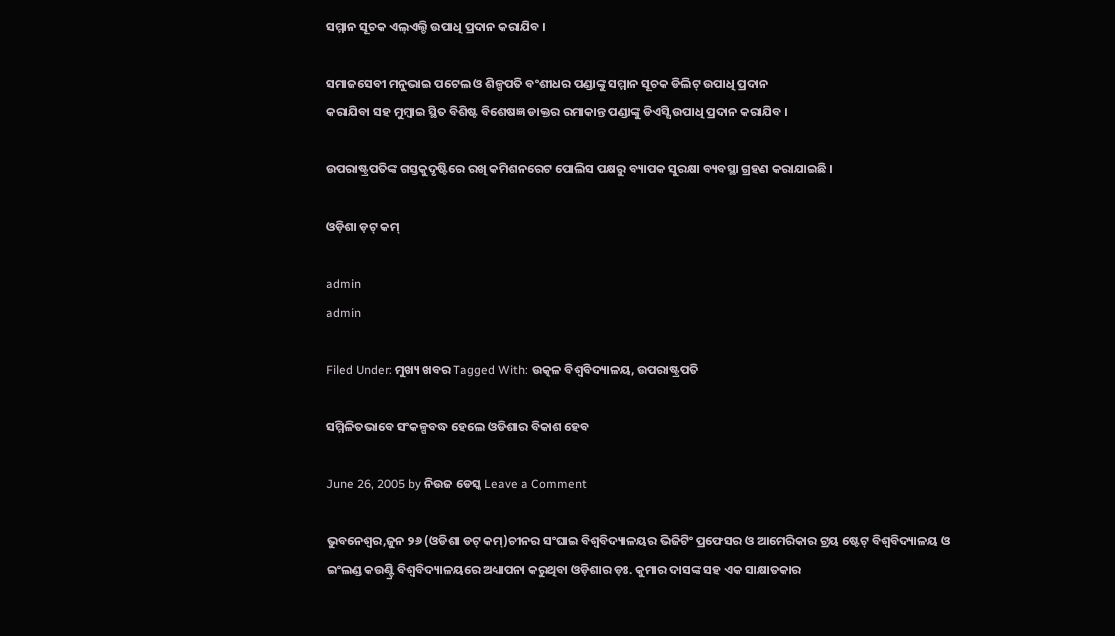ସମ୍ମାନ ସୂଚକ ଏଲ୍ଏଲ୍ଡି ଉପାଧି ପ୍ରଦାନ କରାଯିବ ।

ସମାଜସେବୀ ମନୁଭାଇ ପଟେଲ ଓ ଶିଳ୍ପପତି ବଂଶୀଧର ପଣ୍ଡାଙ୍କୁ ସମ୍ମାନ ସୂଚକ ଡିଲିଟ୍ ଉପାଧି ପ୍ରଦାନ
କରାଯିବା ସହ ମୁମ୍ବାଇ ସ୍ଥିତ ବିଶିଷ୍ଟ ବିଶେଷଜ୍ଞ ଡାକ୍ତର ରମାକାନ୍ତ ପଣ୍ଡାଙ୍କୁ ଡିଏସ୍ସି ଉପାଧି ପ୍ରଦାନ କରାଯିବ ।

ଉପରାଷ୍ଟ୍ରପତିଙ୍କ ଗସ୍ତକୁଦୃଷ୍ଟିରେ ରଖି କମିଶନରେଟ ପୋଲିସ ପକ୍ଷରୁ ବ୍ୟାପକ ସୁରକ୍ଷା ବ୍ୟବସ୍ଥା ଗ୍ରହଣ କରାଯାଇଛି ।

ଓଡ଼ିଶା ଡ଼ଟ୍ କମ୍

admin
admin

Filed Under: ମୁଖ୍ୟ ଖବର Tagged With: ଉତ୍କଳ ବିଶ୍ୱବିଦ୍ୟାଳୟ, ଉପରାଷ୍ଟ୍ରପତି

ସମ୍ମିଳିତଭାବେ ସଂକଳ୍ପବଦ୍ଧ ହେଲେ ଓଡିଶାର ବିକାଶ ହେବ

June 26, 2005 by ନିଉଜ ଡେସ୍କ Leave a Comment

ଭୁବନେଶ୍ଵର,ଜୁନ ୨୬ (ଓଡିଶା ଡଟ୍ କମ୍)ଚୀନର ସଂଘାଇ ବିଶ୍ୱବିଦ୍ୟାଳୟର ଭିଜିଟିଂ ପ୍ରଫେସର ଓ ଆମେରିକାର ଟ୍ରୟ ଷ୍ଟେଟ୍ ବିଶ୍ୱବିଦ୍ୟାଳୟ ଓ ଇଂଲଣ୍ଡ କଉଣ୍ଟ୍ରି ବିଶ୍ୱବିଦ୍ୟାଳୟରେ ଅଧ୍ୟାପନା କରୁଥିବା ଓଡ଼ିଶାର ଡ଼ଃ. କୁମାର ଦାସଙ୍କ ସହ ଏକ ସାକ୍ଷାତକାର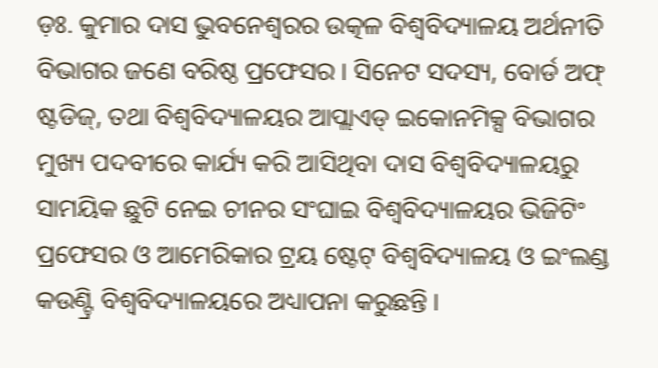ଡ଼ଃ. କୁମାର ଦାସ ଭୁବନେଶ୍ୱରର ଉତ୍କଳ ବିଶ୍ୱବିଦ୍ୟାଳୟ ଅର୍ଥନୀତି ବିଭାଗର ଜଣେ ବରିଷ୍ଠ ପ୍ରଫେସର । ସିନେଟ ସଦସ୍ୟ, ବୋର୍ଡ ଅଫ୍ ଷ୍ଟଡିଜ୍, ତଥା ବିଶ୍ୱବିଦ୍ୟାଳୟର ଆପ୍ଲାଏଡ୍ ଇକୋନମିକ୍ସ ବିଭାଗର ମୁଖ୍ୟ ପଦବୀରେ କାର୍ଯ୍ୟ କରି ଆସିଥିବା ଦାସ ବିଶ୍ୱବିଦ୍ୟାଳୟରୁ ସାମୟିକ ଛୁଟି ନେଇ ଚୀନର ସଂଘାଇ ବିଶ୍ୱବିଦ୍ୟାଳୟର ଭିଜିଟିଂ ପ୍ରଫେସର ଓ ଆମେରିକାର ଟ୍ରୟ ଷ୍ଟେଟ୍ ବିଶ୍ୱବିଦ୍ୟାଳୟ ଓ ଇଂଲଣ୍ଡ କଉଣ୍ଟ୍ରି ବିଶ୍ୱବିଦ୍ୟାଳୟରେ ଅଧ୍ୟାପନା କରୁଛନ୍ତି ।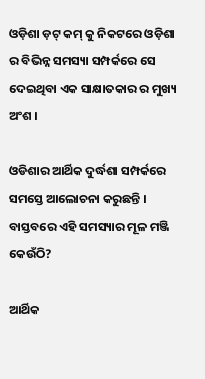ଓଡ଼ିଶା ଡ଼ଟ୍ କମ୍ କୁ ନିକଟରେ ଓଡ଼ିଶା ର ବିଭିନ୍ନ ସମସ୍ୟା ସମ୍ପର୍କରେ ସେ ଦେଇଥିବା ଏକ ସାକ୍ଷାତକାର ର ମୁଖ୍ୟ ଅଂଶ ।

ଓଡିଶାର ଆର୍ଥିକ ଦୁର୍ଦ୍ଧଶା ସମ୍ପର୍କରେ ସମସ୍ତେ ଆଲୋଚନା କରୁଛନ୍ତି । ବାସ୍ତବରେ ଏହି ସମସ୍ୟାର ମୂଳ ମଞ୍ଜି କେଉଁଠି?

ଆର୍ଥିକ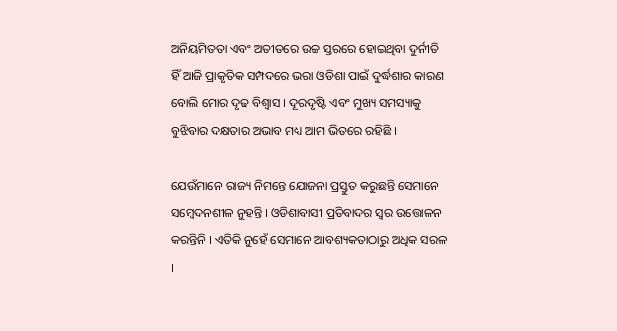ଅନିୟମିତତା ଏବଂ ଅତୀତରେ ଉଚ୍ଚ ସ୍ତରରେ ହୋଇଥିବା ଦୁର୍ନୀତି ହିଁ ଆଜି ପ୍ରାକୃତିକ ସମ୍ପଦରେ ଭରା ଓଡିଶା ପାଇଁ ଦୁର୍ଦ୍ଧଶାର କାରଣ ବୋଲି ମୋର ଦୃଢ ବିଶ୍ୱାସ । ଦୂରଦୃଷ୍ଟି ଏବଂ ମୁଖ୍ୟ ସମସ୍ୟାକୁ ବୁଝିବାର ଦକ୍ଷତାର ଅଭାବ ମଧ୍ୟ ଆମ ଭିତରେ ରହିଛି ।

ଯେଉଁମାନେ ରାଜ୍ୟ ନିମନ୍ତେ ଯୋଜନା ପ୍ରସ୍ତୁତ କରୁଛନ୍ତି ସେମାନେ ସମ୍ବେଦନଶୀଳ ନୁହନ୍ତି । ଓଡିଶାବାସୀ ପ୍ରତିବାଦର ସ୍ୱର ଉତ୍ତୋଳନ କରନ୍ତିନି । ଏତିକି ନୁହେଁ ସେମାନେ ଆବଶ୍ୟକତାଠାରୁ ଅଧିକ ସରଳ ।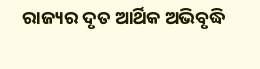ରାଜ୍ୟର ଦୃତ ଆର୍ଥିକ ଅଭିବୃଦ୍ଧି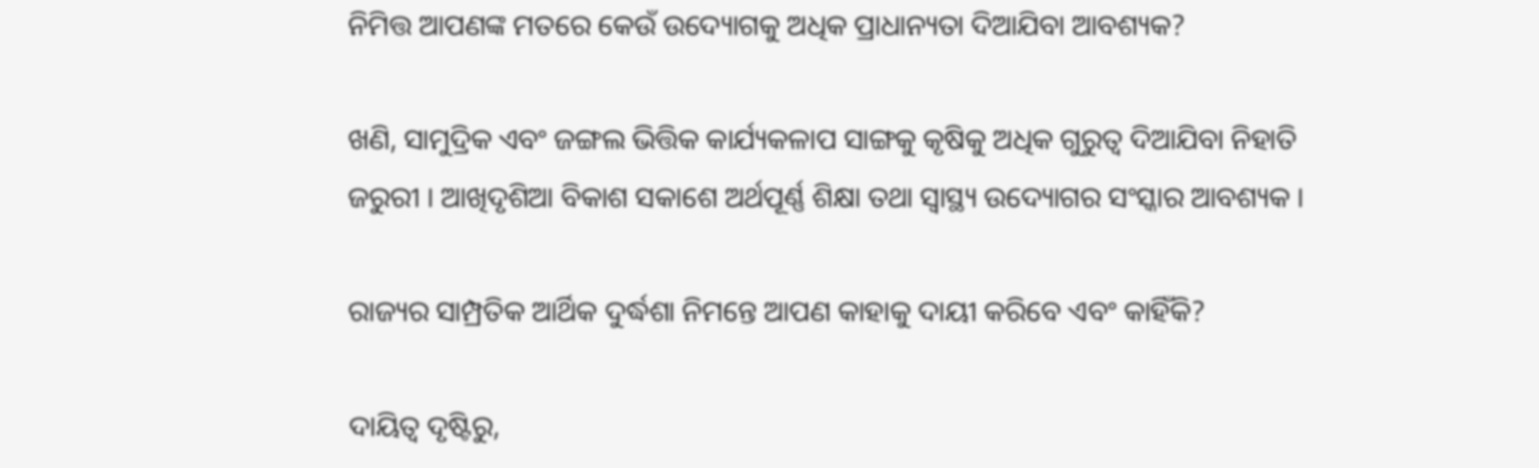ନିମିତ୍ତ ଆପଣଙ୍କ ମତରେ କେଉଁ ଉଦ୍ୟୋଗକୁ ଅଧିକ ପ୍ରାଧାନ୍ୟତା ଦିଆଯିବା ଆବଶ୍ୟକ?

ଖଣି, ସାମୁଦ୍ରିକ ଏବଂ ଜଙ୍ଗଲ ଭିତ୍ତିକ କାର୍ଯ୍ୟକଳାପ ସାଙ୍ଗକୁ କୃଷିକୁ ଅଧିକ ଗୁରୁତ୍ୱ ଦିଆଯିବା ନିହାତି ଜରୁରୀ । ଆଖିଦୃଶିଆ ବିକାଶ ସକାଶେ ଅର୍ଥପୂର୍ଣ୍ଣ ଶିକ୍ଷା ତଥା ସ୍ୱାସ୍ଥ୍ୟ ଉଦ୍ୟୋଗର ସଂସ୍କାର ଆବଶ୍ୟକ ।

ରାଜ୍ୟର ସାମ୍ପ୍ରତିକ ଆର୍ଥିକ ଦୁର୍ଦ୍ଧଶା ନିମନ୍ତେ ଆପଣ କାହାକୁ ଦାୟୀ କରିବେ ଏବଂ କାହିଁକି?

ଦାୟିତ୍ୱ ଦୃଷ୍ଟିରୁ,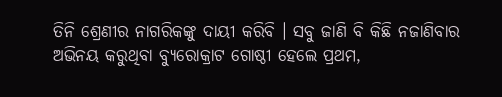ତିନି ଶ୍ରେଣୀର ନାଗରିକଙ୍କୁ ଦାୟୀ କରିବି । ସବୁ ଜାଣି ବି କିଛି ନଜାଣିବାର ଅଭିନୟ କରୁଥିବା ବ୍ୟୁରୋକ୍ରାଟ ଗୋଷ୍ଠୀ ହେଲେ ପ୍ରଥମ,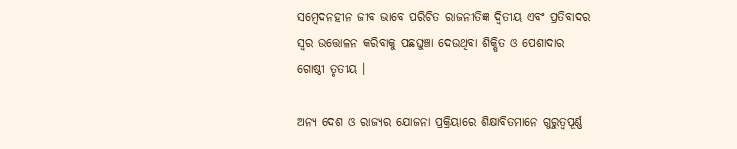ସମ୍ବେଦନହୀନ ଜୀବ ଭାବେ ପରିଚିତ ରାଜନୀତିଜ୍ଞ ଦ୍ୱିତୀୟ ଏବଂ ପ୍ରତିବାଦର ସ୍ୱର ଉତ୍ତୋଳନ କରିବାକୁ ପଛଘୁଞ୍ଚା ଦେଉଥିବା ଶିକ୍ଷିତ ଓ ପେଶାଦାର ଗୋଷ୍ଠୀ ତୃତୀୟ ।

ଅନ୍ୟ ଦେଶ ଓ ରାଜ୍ୟର ଯୋଜନା ପ୍ରକ୍ରିୟାରେ ଶିକ୍ଷାବିତମାନେ ଗୁରୁତ୍ୱପୂର୍ଣ୍ଣ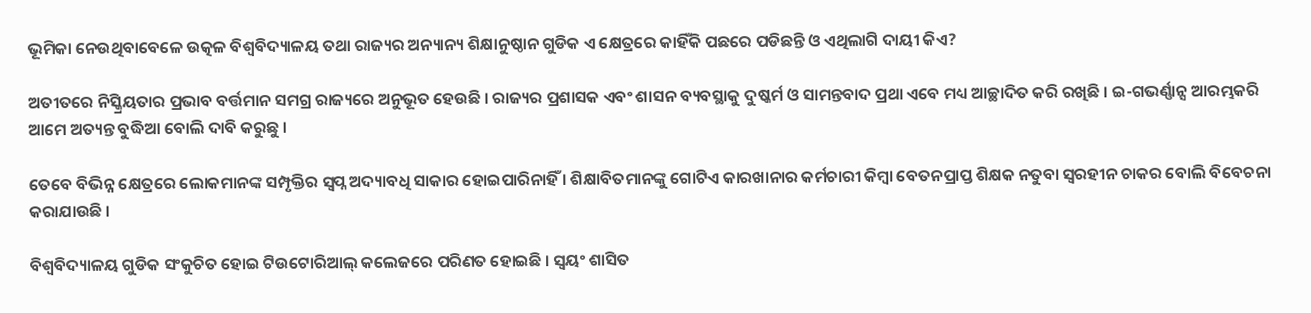ଭୂମିକା ନେଉଥିବାବେଳେ ଉତ୍କଳ ବିଶ୍ୱବିଦ୍ୟାଳୟ ତଥା ରାଜ୍ୟର ଅନ୍ୟାନ୍ୟ ଶିକ୍ଷାନୁଷ୍ଠାନ ଗୁଡିକ ଏ କ୍ଷେତ୍ରରେ କାହିଁକି ପଛରେ ପଡିଛନ୍ତି ଓ ଏଥିଲାଗି ଦାୟୀ କିଏ?

ଅତୀତରେ ନିସ୍କ୍ରିୟତାର ପ୍ରଭାବ ବର୍ତ୍ତମାନ ସମଗ୍ର ରାଜ୍ୟରେ ଅନୁଭୂତ ହେଉଛି । ରାଜ୍ୟର ପ୍ରଶାସକ ଏବଂ ଶାସନ ବ୍ୟବସ୍ଥାକୁ ଦୁଷ୍କର୍ମ ଓ ସାମନ୍ତବାଦ ପ୍ରଥା ଏବେ ମଧ୍ୟ ଆଚ୍ଛାଦିତ କରି ରଖିଛି । ଇ-ଗଭର୍ଣ୍ଣାନ୍ସ ଆରମ୍ଭକରି ଆମେ ଅତ୍ୟନ୍ତ ବୁଦ୍ଧିଆ ବୋଲି ଦାବି କରୁଛୁ ।

ତେବେ ବିଭିନ୍ନ କ୍ଷେତ୍ରରେ ଲୋକମାନଙ୍କ ସମ୍ପୃକ୍ତିର ସ୍ୱପ୍ନ ଅଦ୍ୟାବଧି ସାକାର ହୋଇପାରିନାହିଁ । ଶିକ୍ଷାବିତମାନଙ୍କୁ ଗୋଟିଏ କାରଖାନାର କର୍ମଚାରୀ କିମ୍ବା ବେତନପ୍ରାପ୍ତ ଶିକ୍ଷକ ନତୁବା ସ୍ୱରହୀନ ଚାକର ବୋଲି ବିବେଚନା କରାଯାଉଛି ।

ବିଶ୍ୱବିଦ୍ୟାଳୟ ଗୁଡିକ ସଂକୁଚିତ ହୋଇ ଟିଉଟୋରିଆଲ୍ କଲେଜରେ ପରିଣତ ହୋଇଛି । ସ୍ୱୟଂ ଶାସିତ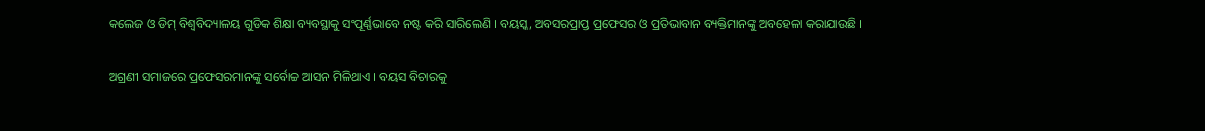କଲେଜ ଓ ଡିମ୍ ବିଶ୍ୱବିଦ୍ୟାଳୟ ଗୁଡିକ ଶିକ୍ଷା ବ୍ୟବସ୍ଥାକୁ ସଂପୂର୍ଣ୍ଣଭାବେ ନଷ୍ଟ କରି ସାରିଲେଣି । ବୟସ୍କ, ଅବସରପ୍ରାପ୍ତ ପ୍ରଫେସର ଓ ପ୍ରତିଭାବାନ ବ୍ୟକ୍ତିମାନଙ୍କୁ ଅବହେଳା କରାଯାଉଛି ।

ଅଗ୍ରଣୀ ସମାଜରେ ପ୍ରଫେସରମାନଙ୍କୁ ସର୍ବୋଚ୍ଚ ଆସନ ମିଳିଥାଏ । ବୟସ ବିଚାରକୁ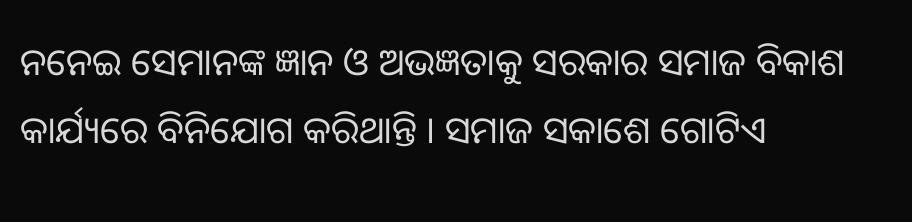ନନେଇ ସେମାନଙ୍କ ଜ୍ଞାନ ଓ ଅଭଜ୍ଞତାକୁ ସରକାର ସମାଜ ବିକାଶ କାର୍ଯ୍ୟରେ ବିନିଯୋଗ କରିଥାନ୍ତି । ସମାଜ ସକାଶେ ଗୋଟିଏ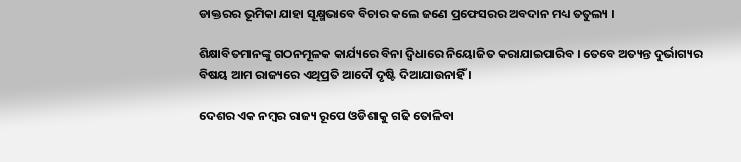ଡାକ୍ତରର ଭୂମିକା ଯାହା ସୂକ୍ଷ୍ମଭାବେ ବିଚାର କଲେ ଜଣେ ପ୍ରଫେସରର ଅବଦାନ ମଧ୍ୟ ତତୁଲ୍ୟ ।

ଶିକ୍ଷାବିତମାନଙ୍କୁ ଗଠନମୂଳକ କାର୍ଯ୍ୟରେ ବିନା ଦ୍ୱିଧାରେ ନିୟୋଜିତ କରାଯାଇପାରିବ । ତେବେ ଅତ୍ୟନ୍ତ ଦୁର୍ଭାଗ୍ୟର ବିଷୟ ଆମ ରାଜ୍ୟରେ ଏଥିପ୍ରତି ଆଦୌ ଦୃଷ୍ଟି ଦିଆଯାଉନାହିଁ ।

ଦେଶର ଏକ ନମ୍ବର ରାଜ୍ୟ ରୂପେ ଓଡିଶାକୁ ଗଢି ତୋଳିବା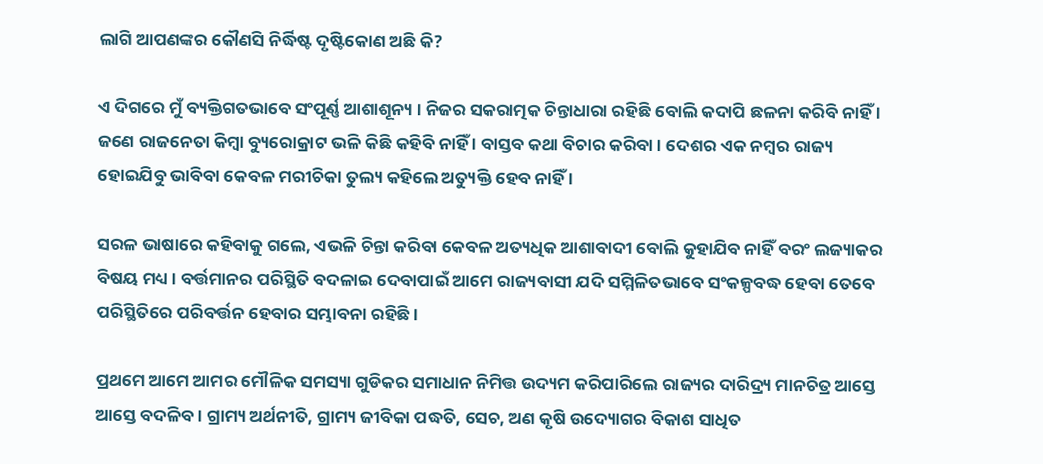ଲାଗି ଆପଣଙ୍କର କୌଣସି ନିର୍ଦ୍ଧିଷ୍ଟ ଦୃଷ୍ଟିକୋଣ ଅଛି କି?

ଏ ଦିଗରେ ମୁଁ ବ୍ୟକ୍ତିଗତଭାବେ ସଂପୂର୍ଣ୍ଣ ଆଶାଶୂନ୍ୟ । ନିଜର ସକରାତ୍ମକ ଚିନ୍ତାଧାରା ରହିଛି ବୋଲି କଦାପି ଛଳନା କରିବି ନାହିଁ । ଜଣେ ରାଜନେତା କିମ୍ବା ବ୍ୟୁରୋକ୍ରାଟ ଭଳି କିଛି କହିବି ନାହିଁ । ବାସ୍ତବ କଥା ବିଚାର କରିବା । ଦେଶର ଏକ ନମ୍ବର ରାଜ୍ୟ ହୋଇଯିବୁ ଭାବିବା କେବଳ ମରୀଚିକା ତୁଲ୍ୟ କହିଲେ ଅତ୍ୟୁକ୍ତି ହେବ ନାହିଁ ।

ସରଳ ଭାଷାରେ କହିବାକୁ ଗଲେ, ଏଭଳି ଚିନ୍ତା କରିବା କେବଳ ଅତ୍ୟଧିକ ଆଶାବାଦୀ ବୋଲି କୁହାଯିବ ନାହିଁ ବରଂ ଲଜ୍ୟାକର ବିଷୟ ମଧ୍ୟ । ବର୍ତ୍ତମାନର ପରିସ୍ଥିତି ବଦଳାଇ ଦେବାପାଇଁ ଆମେ ରାଜ୍ୟବାସୀ ଯଦି ସମ୍ମିଳିତଭାବେ ସଂକଳ୍ପବଦ୍ଧ ହେବା ତେବେ ପରିସ୍ଥିତିରେ ପରିବର୍ତ୍ତନ ହେବାର ସମ୍ଭାବନା ରହିଛି ।

ପ୍ରଥମେ ଆମେ ଆମର ମୌଳିକ ସମସ୍ୟା ଗୁଡିକର ସମାଧାନ ନିମିତ୍ତ ଉଦ୍ୟମ କରିପାରିଲେ ରାଜ୍ୟର ଦାରିଦ୍ର୍ୟ ମାନଚିତ୍ର ଆସ୍ତେ ଆସ୍ତେ ବଦଳିବ । ଗ୍ରାମ୍ୟ ଅର୍ଥନୀତି, ଗ୍ରାମ୍ୟ ଜୀବିକା ପଦ୍ଧତି, ସେଚ, ଅଣ କୃଷି ଉଦ୍ୟୋଗର ବିକାଶ ସାଧିତ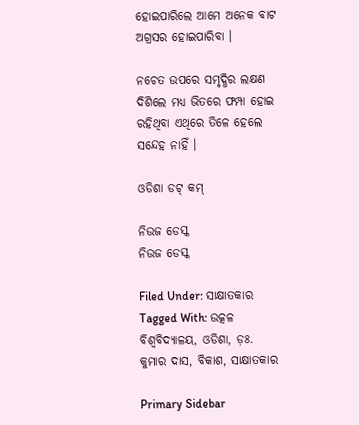ହୋଇପାରିଲେ ଆମେ ଅନେକ ବାଟ ଅଗ୍ରସର ହୋଇପାରିବା ।

ନଚେତ ଉପରେ ସମୃଦ୍ଧିର ଲକ୍ଷଣ ଦିଶିଲେ ମଧ୍ୟ ଭିତରେ ଫମ୍ପା ହୋଇ ରହିଥିବା ଏଥିରେ ତିଳେ ହେଲେ ସନ୍ଦେହ ନାହିଁ ।

ଓଡିଶା ଡଟ୍ କମ୍

ନିଉଜ ଡେସ୍କ
ନିଉଜ ଡେସ୍କ

Filed Under: ସାକ୍ଷାତକାର Tagged With: ଉତ୍କଳ ବିଶ୍ୱବିଦ୍ୟାଳୟ, ଓଡିଶା, ଡ଼ଃ. କୁମାର ଦାସ, ବିକାଶ, ସାକ୍ଷାତକାର

Primary Sidebar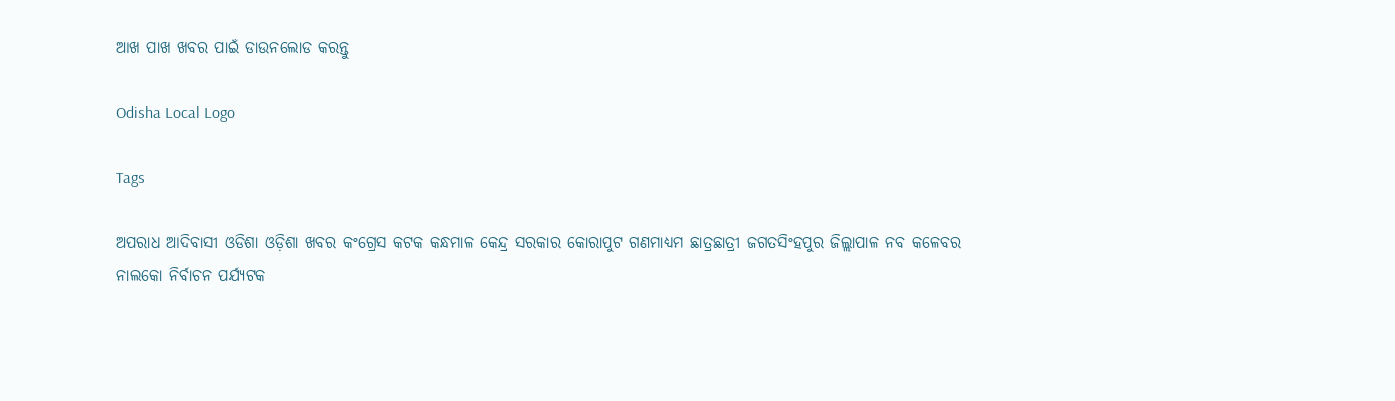ଆଖ ପାଖ ଖବର ପାଇଁ ଡାଉନଲୋଡ କରନ୍ତୁ

Odisha Local Logo

Tags

ଅପରାଧ ଆଦିବାସୀ ଓଡିଶା ଓଡ଼ିଶା ଖବର କଂଗ୍ରେସ କଟକ କନ୍ଧମାଳ କେନ୍ଦ୍ର ସରକାର କୋରାପୁଟ ଗଣମାଧ୍ୟମ ଛାତ୍ରଛାତ୍ରୀ ଜଗତସିଂହପୁର ଜିଲ୍ଲାପାଳ ନବ କଳେବର ନାଲକୋ ନିର୍ବାଚନ ପର୍ଯ୍ୟଟକ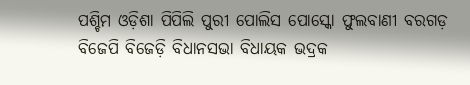ପଶ୍ଚିମ ଓଡ଼ିଶା ପିପିଲି ପୁରୀ ପୋଲିସ ପୋସ୍କୋ ଫୁଲବାଣୀ ବରଗଡ଼ ବିଜେପି ବିଜେଡ଼ି ବିଧାନସଭା ବିଧାୟକ ଭଦ୍ରକ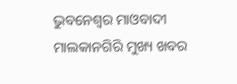ଭୁବନେଶ୍ୱର ମାଓବାଦୀ ମାଲକାନଗିରି ମୁଖ୍ୟ ଖବର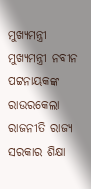ମୁଖ୍ୟମନ୍ତ୍ରୀ ମୁଖ୍ୟମନ୍ତ୍ରୀ ନବୀନ ପଟ୍ଟନାୟକଙ୍କ ରାଉରକେଲା ରାଜନୀତି ରାଜ୍ୟ ସରକାର ଶିକ୍ଷା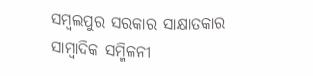ସମ୍ବଲପୁର ସରକାର ସାକ୍ଷାତକାର ସାମ୍ବାଦିକ ସମ୍ମିଳନୀ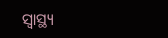ସ୍ୱାସ୍ଥ୍ୟ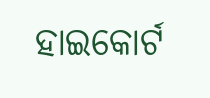ହାଇକୋର୍ଟ